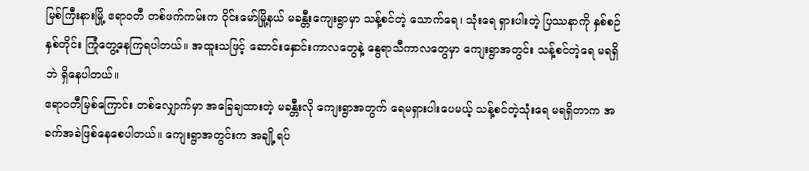မြစ်ကြီးနားမြို့ ဧရာဝတီ တစ်ဖက်ကမ်းက ဝိုင်းမော်မြို့နယ် မခန္တီးကျေးရွာမှာ သန့်စင်တဲ့ သောက်ရေ၊ သုံးရေ ရှားပါးတဲ့ ပြဿနာကို နှစ်စဉ်နှစ်တိုင်း ကြုံတွေ့နေကြရပါတယ်။ အထူးသဖြင့် ဆောင်းနှောင်းကာလတွေနဲ့ နွေရာသီကာလတွေမှာ ကျေးရွာအတွင်း သန့်စင်တဲ့ရေ မရရှိဘဲ ရှိနေပါတယ်။
ဧရာဝတီမြစ်ကြောင်း တစ်လျှောက်မှာ အခြေချထားတဲ့ မခန္တီးလို ကျေးရွာအတွက် ရေမရှားပါးပေမယ့် သန့်စင်တဲ့သုံးရေ မရရှိတာက အခက်အခဲဖြစ်နေစေပါတယ်။ ကျေးရွာအတွင်းက အချို့ရပ်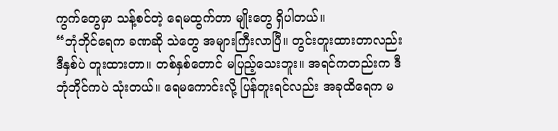ကွက်တွေမှာ သန့်စင်တဲ့ ရေမထွက်တာ မျိုးတွေ ရှိပါတယ်။
“ဘုံဘိုင်ရေက ခဏဆို သဲတွေ အများကြီးလာပြီ။ တွင်းတူးထားတာလည်း ဒီနှစ်ပဲ တူးထားတာ။ တစ်နှစ်တောင် မပြည့်သေးဘူး။ အရင်ကတည်းက ဒီဘုံဘိုင်ကပဲ သုံးတယ်။ ရေမကောင်းလို့ ပြန်တူးရင်လည်း အခုထိရေက မ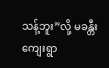သန့်ဘူး”လို့ မခန္တီးကျေးရွာ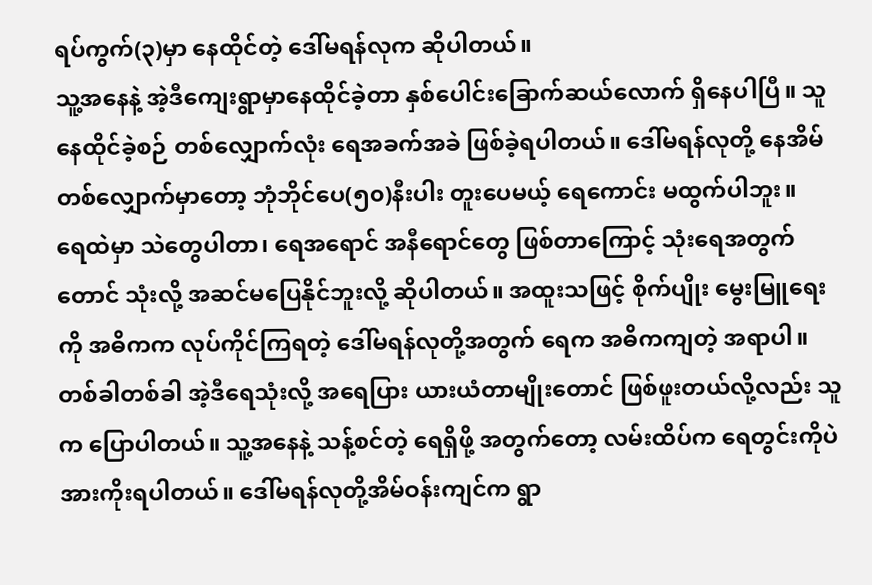ရပ်ကွက်(၃)မှာ နေထိုင်တဲ့ ဒေါ်မရန်လုက ဆိုပါတယ်။
သူ့အနေနဲ့ အဲ့ဒီကျေးရွာမှာနေထိုင်ခဲ့တာ နှစ်ပေါင်းခြောက်ဆယ်လောက် ရှိနေပါပြီ။ သူ နေထိုင်ခဲ့စဉ် တစ်လျှောက်လုံး ရေအခက်အခဲ ဖြစ်ခဲ့ရပါတယ်။ ဒေါ်မရန်လုတို့ နေအိမ်တစ်လျှောက်မှာတော့ ဘုံဘိုင်ပေ(၅၀)နီးပါး တူးပေမယ့် ရေကောင်း မထွက်ပါဘူး။
ရေထဲမှာ သဲတွေပါတာ၊ ရေအရောင် အနီရောင်တွေ ဖြစ်တာကြောင့် သုံးရေအတွက်တောင် သုံးလို့ အဆင်မပြေနိုင်ဘူးလို့ ဆိုပါတယ်။ အထူးသဖြင့် စိုက်ပျိုး မွေးမြူရေးကို အဓိကက လုပ်ကိုင်ကြရတဲ့ ဒေါ်မရန်လုတို့အတွက် ရေက အဓိကကျတဲ့ အရာပါ။ တစ်ခါတစ်ခါ အဲ့ဒီရေသုံးလို့ အရေပြား ယားယံတာမျိုးတောင် ဖြစ်ဖူးတယ်လို့လည်း သူက ပြောပါတယ်။ သူ့အနေနဲ့ သန့်စင်တဲ့ ရေရှိဖို့ အတွက်တော့ လမ်းထိပ်က ရေတွင်းကိုပဲ အားကိုးရပါတယ်။ ဒေါ်မရန်လုတို့အိမ်ဝန်းကျင်က ရွာ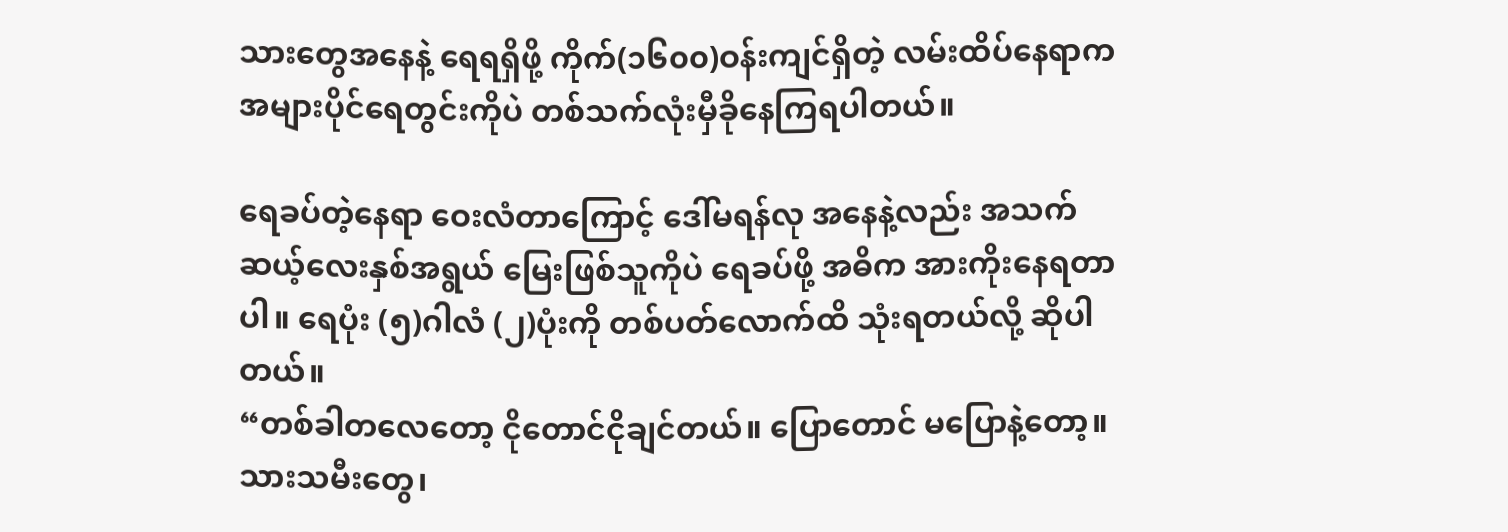သားတွေအနေနဲ့ ရေရရှိဖို့ ကိုက်(၁၆၀၀)ဝန်းကျင်ရှိတဲ့ လမ်းထိပ်နေရာက အများပိုင်ရေတွင်းကိုပဲ တစ်သက်လုံးမှီခိုနေကြရပါတယ်။

ရေခပ်တဲ့နေရာ ဝေးလံတာကြောင့် ဒေါ်မရန်လု အနေနဲ့လည်း အသက်ဆယ့်လေးနှစ်အရွယ် မြေးဖြစ်သူကိုပဲ ရေခပ်ဖို့ အဓိက အားကိုးနေရတာပါ။ ရေပုံး (၅)ဂါလံ (၂)ပုံးကို တစ်ပတ်လောက်ထိ သုံးရတယ်လို့ ဆိုပါတယ်။
“တစ်ခါတလေတော့ ငိုတောင်ငိုချင်တယ်။ ပြောတောင် မပြောနဲ့တော့။ သားသမီးတွေ၊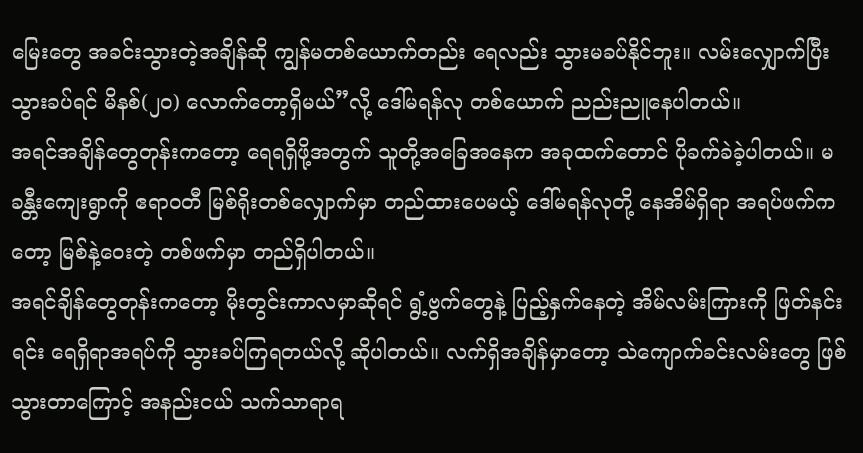မြေးတွေ အခင်းသွားတဲ့အချိန်ဆို ကျွန်မတစ်ယောက်တည်း ရေလည်း သွားမခပ်နိုင်ဘူး။ လမ်းလျှောက်ပြီးသွားခပ်ရင် မိနစ်(၂၀) လောက်တော့ရှိမယ်”လို့ ဒေါ်မရန်လု တစ်ယောက် ညည်းညူနေပါတယ်။
အရင်အချိန်တွေတုန်းကတော့ ရေရရှိဖို့အတွက် သူတို့အခြေအနေက အခုထက်တောင် ပိုခက်ခဲခဲ့ပါတယ်။ မခန္တီးကျေးရွာကို ဧရာဝတီ မြစ်ရိုးတစ်လျှောက်မှာ တည်ထားပေမယ့် ဒေါ်မရန်လုတို့ နေအိမ်ရှိရာ အရပ်ဖက်ကတော့ မြစ်နဲ့ဝေးတဲ့ တစ်ဖက်မှာ တည်ရှိပါတယ်။
အရင်ချိန်တွေတုန်းကတော့ မိုးတွင်းကာလမှာဆိုရင် ရွံ့ဗွက်တွေနဲ့ ပြည့်နှက်နေတဲ့ အိမ်လမ်းကြားကို ဖြတ်နင်းရင်း ရေရှိရာအရပ်ကို သွားခပ်ကြရတယ်လို့ ဆိုပါတယ်။ လက်ရှိအချိန်မှာတော့ သဲကျောက်ခင်းလမ်းတွေ ဖြစ်သွားတာကြောင့် အနည်းငယ် သက်သာရာရ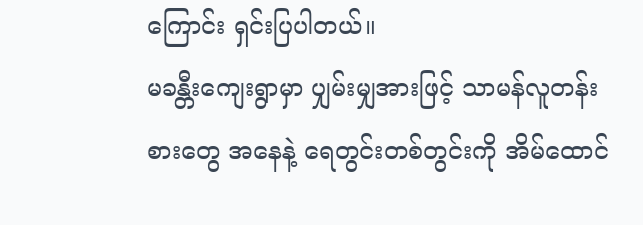ကြောင်း ရှင်းပြပါတယ်။
မခန္တီးကျေးရွာမှာ ပျှမ်းမျှအားဖြင့် သာမန်လူတန်းစားတွေ အနေနဲ့ ရေတွင်းတစ်တွင်းကို အိမ်ထောင်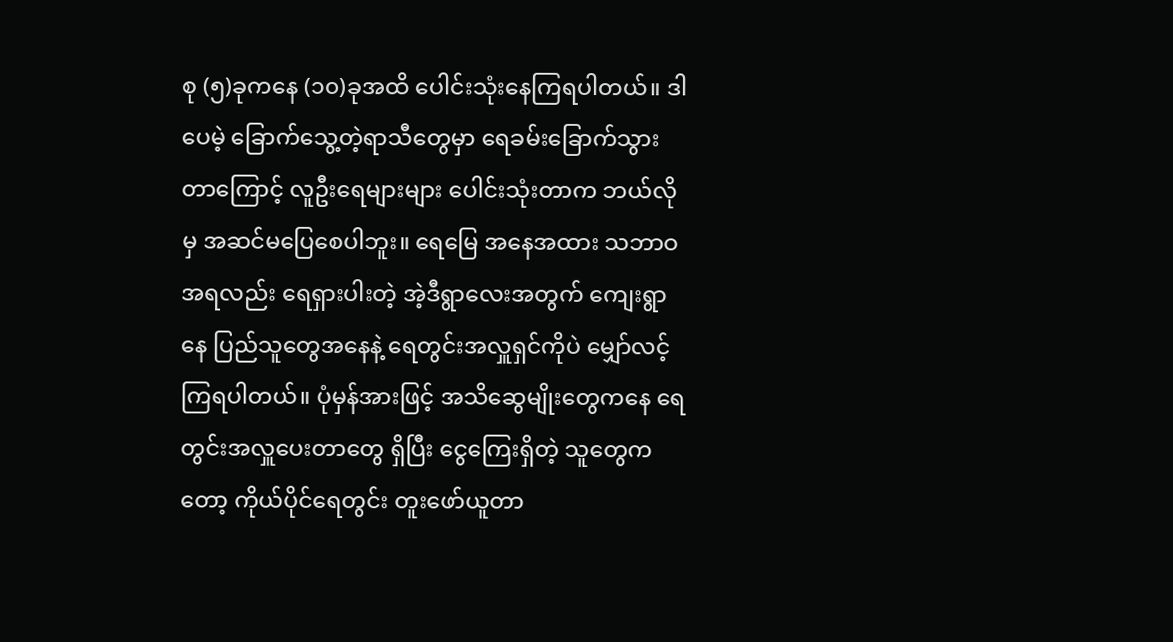စု (၅)ခုကနေ (၁၀)ခုအထိ ပေါင်းသုံးနေကြရပါတယ်။ ဒါပေမဲ့ ခြောက်သွေ့တဲ့ရာသီတွေမှာ ရေခမ်းခြောက်သွားတာကြောင့် လူဦးရေများများ ပေါင်းသုံးတာက ဘယ်လိုမှ အဆင်မပြေစေပါဘူး။ ရေမြေ အနေအထား သဘာဝအရလည်း ရေရှားပါးတဲ့ အဲ့ဒီရွာလေးအတွက် ကျေးရွာနေ ပြည်သူတွေအနေနဲ့ ရေတွင်းအလှူရှင်ကိုပဲ မျှော်လင့်ကြရပါတယ်။ ပုံမှန်အားဖြင့် အသိဆွေမျိုးတွေကနေ ရေတွင်းအလှူပေးတာတွေ ရှိပြီး ငွေကြေးရှိတဲ့ သူတွေကတော့ ကိုယ်ပိုင်ရေတွင်း တူးဖော်ယူတာ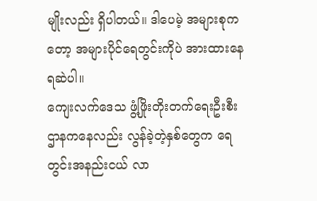မျိုးလည်း ရှိပါတယ်။ ဒါပေမဲ့ အများစုကတော့ အများပိုင်ရေတွင်းကိုပဲ အားထားနေရဆဲပါ။
ကျေးလက်ဒေသ ဖွံ့ဖြိုးတိုးတက်ရေးဦးစီးဌာနကနေလည်း လွန်ခဲ့တဲ့နှစ်တွေက ရေတွင်းအနည်းငယ် လာ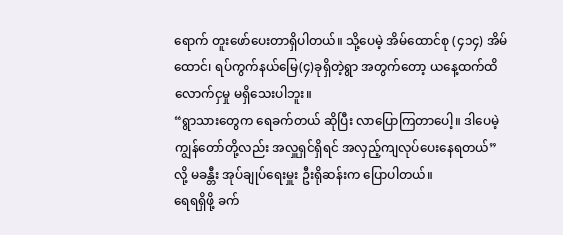ရောက် တူးဖော်ပေးတာရှိပါတယ်။ သို့ပေမဲ့ အိမ်ထောင်စု (၄၁၄) အိမ်ထောင်၊ ရပ်ကွက်နယ်မြေ(၄)ခုရှိတဲ့ရွာ အတွက်တော့ ယနေ့ထက်ထိ လောက်ငှမှု မရှိသေးပါဘူး။
“ရွာသားတွေက ရေခက်တယ် ဆိုပြီး လာပြောကြတာပေါ့။ ဒါပေမဲ့ ကျွန်တော်တို့လည်း အလှူရှင်ရှိရင် အလှည့်ကျလုပ်ပေးနေရတယ်”လို့ မခန္တီး အုပ်ချုပ်ရေးမှူး ဦးရိုဆန်းက ပြောပါတယ်။
ရေရရှိဖို့ ခက်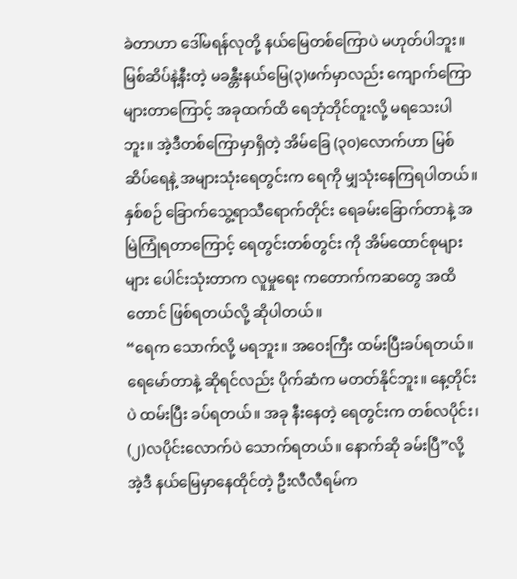ခဲတာဟာ ဒေါ်မရန်လုတို့ နယ်မြေတစ်ကြောပဲ မဟုတ်ပါဘူး။ မြစ်ဆိပ်နဲ့နီးတဲ့ မခန္တီးနယ်မြေ(၃)ဖက်မှာလည်း ကျောက်ကြောများတာကြောင့် အခုထက်ထိ ရေဘုံဘိုင်တူးလို့ မရသေးပါဘူး။ အဲ့ဒီတစ်ကြောမှာရှိတဲ့ အိမ်ခြေ (၃၀)လောက်ဟာ မြစ်ဆိပ်ရေနဲ့ အများသုံးရေတွင်းက ရေကို မျှသုံးနေကြရပါတယ်။
နှစ်စဉ် ခြောက်သွေ့ရာသီရောက်တိုင်း ရေခမ်းခြောက်တာနဲ့ အမြဲကြုံရတာကြောင့် ရေတွင်းတစ်တွင်း ကို အိမ်ထောင်စုများများ ပေါင်းသုံးတာက လူမှုရေး ကတောက်ကဆတွေ အထိတောင် ဖြစ်ရတယ်လို့ ဆိုပါတယ်။
“ရေက သောက်လို့ မရဘူး။ အဝေးကြီး ထမ်းပြီးခပ်ရတယ်။ ရေမော်တာနဲ့ ဆိုရင်လည်း ပိုက်ဆံက မတတ်နိုင်ဘူး။ နေ့တိုင်းပဲ ထမ်းပြီး ခပ်ရတယ်။ အခု နီးနေတဲ့ ရေတွင်းက တစ်လပိုင်း၊ (၂)လပိုင်းလောက်ပဲ သောက်ရတယ်။ နောက်ဆို ခမ်းပြီ”လို့ အဲ့ဒီ နယ်မြေမှာနေထိုင်တဲ့ ဦးလီလီရမ်က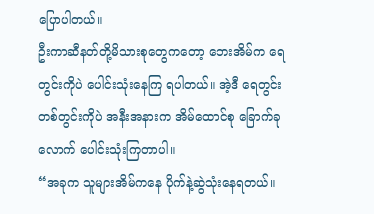ပြောပါတယ်။
ဦးကာဆီနတ်တို့မိသားစုတွေကတော့ ဘေးအိမ်က ရေတွင်းကိုပဲ ပေါင်းသုံးနေကြ ရပါတယ်။ အဲ့ဒီ ရေတွင်းတစ်တွင်းကိုပဲ အနီးအနားက အိမ်ထောင်စု ခြောက်ခုလောက် ပေါင်းသုံးကြတာပါ။
“အခုက သူများအိမ်ကနေ ပိုက်နဲ့ဆွဲသုံးနေရတယ်။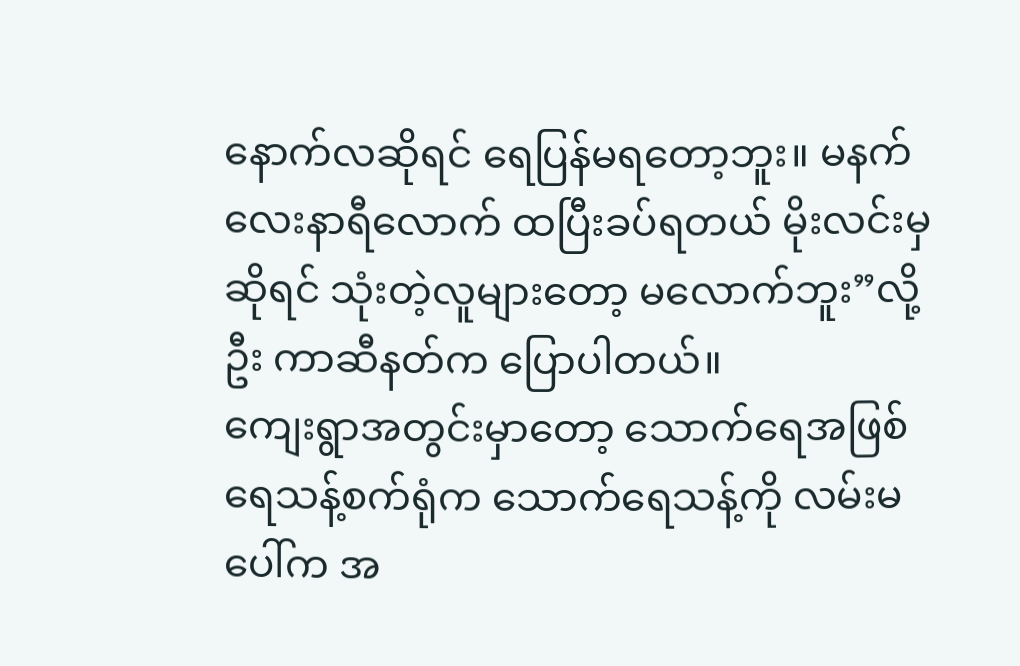နောက်လဆိုရင် ရေပြန်မရတော့ဘူး။ မနက်လေးနာရီလောက် ထပြီးခပ်ရတယ် မိုးလင်းမှဆိုရင် သုံးတဲ့လူများတော့ မလောက်ဘူး”လို့ ဦး ကာဆီနတ်က ပြောပါတယ်။
ကျေးရွာအတွင်းမှာတော့ သောက်ရေအဖြစ် ရေသန့်စက်ရုံက သောက်ရေသန့်ကို လမ်းမပေါ်က အ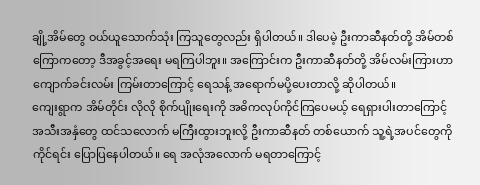ချို့အိမ်တွေ ဝယ်ယူသောက်သုံး ကြသူတွေလည်း ရှိပါတယ်။ ဒါပေမဲ့ ဦးကာဆီနတ်တို့ အိမ်တစ်ကြောကတော့ ဒီအခွင့်အရေး မရကြပါဘူး။ အကြောင်းက ဦးကာဆီနတ်တို့ အိမ်လမ်းကြားဟာ ကျောက်ခင်းလမ်း ကြမ်းတာကြောင့် ရေသန့် အရောက်မပို့ပေးတာလို့ ဆိုပါတယ်။
ကျေးရွာက အိမ်တိုင်း လိုလို စိုက်ပျိုးရေးကို အဓိကလုပ်ကိုင်ကြပေမယ့် ရေရှားပါးတာကြောင့် အသီးအနှံတွေ ထင်သလောက် မကြီးထွားဘူးလို့ ဦးကာဆီနတ် တစ်ယောက် သူ့ရဲ့အပင်တွေကို ကိုင်ရင်း ပြောပြနေပါတယ်။ ရေ အလုံအလောက် မရတာကြောင့်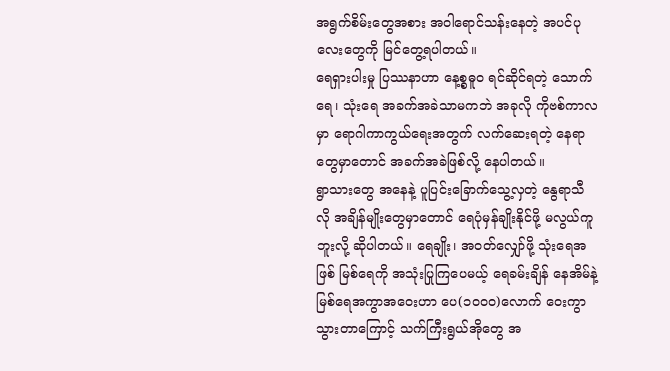အရွက်စိမ်းတွေအစား အဝါရောင်သန်းနေတဲ့ အပင်ပုလေးတွေကို မြင်တွေ့ရပါတယ်။
ရေရှားပါးမှု ပြဿနာဟာ နေ့စ္စဓူ၀ ရင်ဆိုင်ရတဲ့ သောက်ရေ၊ သုံးရေ အခက်အခဲသာမကဘဲ အခုလို ကိုဗစ်ကာလမှာ ရောဂါကာကွယ်ရေးအတွက် လက်ဆေးရတဲ့ နေရာတွေမှာတောင် အခက်အခဲဖြစ်လို့ နေပါတယ်။
ရွာသားတွေ အနေနဲ့ ပူပြင်းခြောက်သွေ့လှတဲ့ နွေရာသီလို အချိန်မျိုးတွေမှာတောင် ရေပုံမှန်ချိုးနိုင်ဖို့ မလွယ်ကူဘူးလို့ ဆိုပါတယ်။ ရေချိုး၊ အဝတ်လျှော်ဖို့ သုံးရေအဖြစ် မြစ်ရေကို အသုံးပြုကြပေမယ့် ရေခမ်းချိန် နေအိမ်နဲ့ မြစ်ရေအကွာအဝေးဟာ ပေ(၁၀၀၀)လောက် ဝေးကွာသွားတာကြောင့် သက်ကြီးရွယ်အိုတွေ အ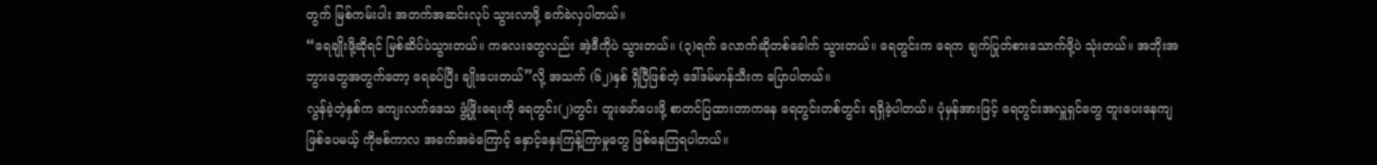တွက် မြစ်ကမ်းပါး အတက်အဆင်းလုပ် သွားလာဖို့ ခက်ခဲလှပါတယ်။
“ရေချိုးဖို့ဆိုရင် မြစ်ဆိပ်ပဲသွားတယ်။ ကလေးတွေလည်း အဲ့ဒီကိုပဲ သွားတယ်။ (၃)ရက် လောက်ဆိုတစ်ခေါက် သွားတယ်။ ရေတွင်းက ရေက ချက်ပြုတ်စားသောက်ဖို့ပဲ သုံးတယ်။ အဘိုးအဘွားတွေအတွက်တော့ ရေခပ်ပြီး ချိုးပေးတယ်”လို့ အသက် (၆၂)နှစ် ရှိပြီဖြစ်တဲ့ ဒေါ်ဒမ်မာန်သီးက ပြောပါတယ်။
လွန်ခဲ့တဲ့နှစ်က ကျေးလက်ဒေသ ဖွံ့ဖြိုးရေးကို ရေတွင်း(၂)တွင်း တူးဖော်ပေးဖို့ စာတင်ပြထားတာကနေ ရေတွင်းတစ်တွင်း ရရှိခဲ့ပါတယ်။ ပုံမှန်အားဖြင့် ရေတွင်းအလှူရှင်တွေ တူးပေးနေကျဖြစ်ပေမယ့် ကိုဗစ်ကာလ အခက်အခဲကြောင့် နှောင့်နှေးကြန့်ကြာမှုတွေ ဖြစ်နေကြရပါတယ်။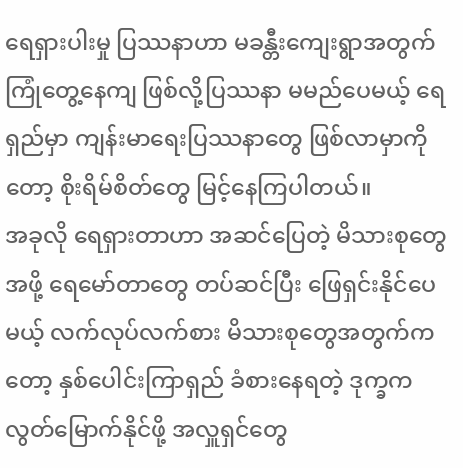ရေရှားပါးမှု ပြဿနာဟာ မခန္တီးကျေးရွာအတွက် ကြုံတွေ့နေကျ ဖြစ်လို့ပြဿနာ မမည်ပေမယ့် ရေရှည်မှာ ကျန်းမာရေးပြဿနာတွေ ဖြစ်လာမှာကိုတော့ စိုးရိမ်စိတ်တွေ မြင့်နေကြပါတယ်။
အခုလို ရေရှားတာဟာ အဆင်ပြေတဲ့ မိသားစုတွေအဖို့ ရေမော်တာတွေ တပ်ဆင်ပြီး ဖြေရှင်းနိုင်ပေမယ့် လက်လုပ်လက်စား မိသားစုတွေအတွက်ကတော့ နှစ်ပေါင်းကြာရှည် ခံစားနေရတဲ့ ဒုက္ခက လွတ်မြောက်နိုင်ဖို့ အလှူရှင်တွေ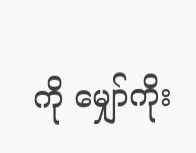ကို မျှော်ကိုး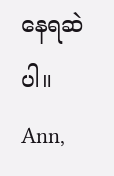နေရဆဲပါ။
Ann,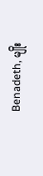Benadeth, မျိုး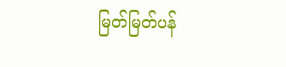မြတ်မြတ်ပန်